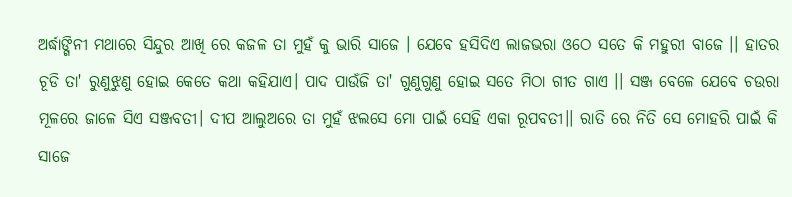ଅର୍ଦ୍ଧାଙ୍ଗିନୀ ମଥାରେ ସିନ୍ଦୁର ଆଖି ରେ କଜଳ ତା ମୁହଁ କୁ ଭାରି ସାଜେ । ଯେବେ ହସିଦିଏ ଲାଜଭରା ଓଠେ ସତେ କି ମହୁରୀ ବାଜେ ।। ହାତର ଚୂଡି ତା' ରୁଣୁଝୁଣୁ ହୋଇ କେତେ କଥା କହିଯାଏ। ପାଦ ପାଉଁଜି ତା' ଗୁଣୁଗୁଣୁ ହୋଇ ସତେ ମିଠା ଗୀତ ଗାଏ ।। ସଞ୍ଜ ବେଳେ ଯେବେ ଚଉରା ମୂଳରେ ଜାଳେ ସିଏ ସଞ୍ଜବତୀ। ଦୀପ ଆଲୁଅରେ ତା ମୁହଁ ଝଲସେ ମୋ ପାଇଁ ସେହି ଏକା ରୂପବତୀ।। ରାତି ରେ ନିତି ସେ ମୋହରି ପାଇଁ କି ସାଜେ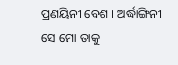ପ୍ରଣୟିନୀ ବେଶ । ଅର୍ଦ୍ଧାଙ୍ଗିନୀ ସେ ମୋ ତାକୁ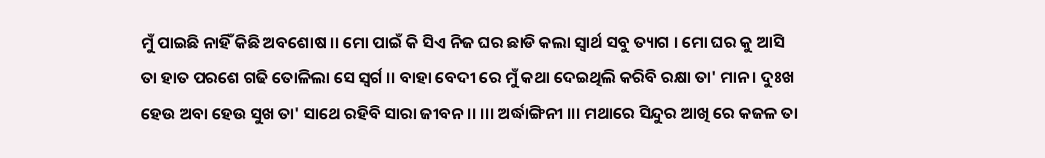ମୁଁ ପାଇଛି ନାହିଁ କିଛି ଅବଶୋଷ ।। ମୋ ପାଇଁ କି ସିଏ ନିଜ ଘର ଛାଡି କଲା ସ୍ୱାର୍ଥ ସବୁ ତ୍ୟାଗ । ମୋ ଘର କୁ ଆସି ତା ହାତ ପରଶେ ଗଢି ତୋଳିଲା ସେ ସ୍ୱର୍ଗ ।। ବାହା ବେଦୀ ରେ ମୁଁ କଥା ଦେଇଥିଲି କରିବି ରକ୍ଷା ତା' ମାନ । ଦୁଃଖ ହେଉ ଅବା ହେଉ ସୁଖ ତା' ସାଥେ ରହିବି ସାରା ଜୀବନ ।। ।।। ଅର୍ଦ୍ଧାଙ୍ଗିନୀ ।।। ମଥାରେ ସିନ୍ଦୁର ଆଖି ରେ କଜଳ ତା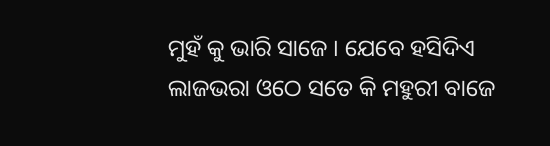ମୁହଁ କୁ ଭାରି ସାଜେ । ଯେବେ ହସିଦିଏ ଲାଜଭରା ଓଠେ ସତେ କି ମହୁରୀ ବାଜେ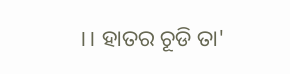।। ହାତର ଚୂଡି ତା'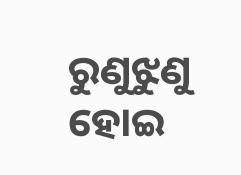ରୁଣୁଝୁଣୁ ହୋଇ